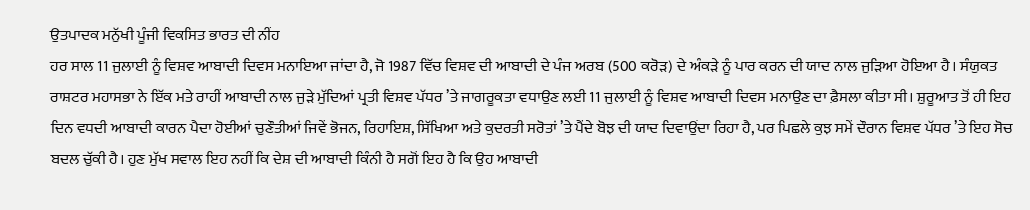ਉਤਪਾਦਕ ਮਨੁੱਖੀ ਪੂੰਜੀ ਵਿਕਸਿਤ ਭਾਰਤ ਦੀ ਨੀਂਹ
ਹਰ ਸਾਲ 11 ਜੁਲਾਈ ਨੂੰ ਵਿਸ਼ਵ ਆਬਾਦੀ ਦਿਵਸ ਮਨਾਇਆ ਜਾਂਦਾ ਹੈ, ਜੋ 1987 ਵਿੱਚ ਵਿਸ਼ਵ ਦੀ ਆਬਾਦੀ ਦੇ ਪੰਜ ਅਰਬ (500 ਕਰੋੜ) ਦੇ ਅੰਕੜੇ ਨੂੰ ਪਾਰ ਕਰਨ ਦੀ ਯਾਦ ਨਾਲ ਜੁੜਿਆ ਹੋਇਆ ਹੈ। ਸੰਯੁਕਤ ਰਾਸ਼ਟਰ ਮਹਾਸਭਾ ਨੇ ਇੱਕ ਮਤੇ ਰਾਹੀਂ ਆਬਾਦੀ ਨਾਲ ਜੁੜੇ ਮੁੱਦਿਆਂ ਪ੍ਰਤੀ ਵਿਸ਼ਵ ਪੱਧਰ ’ਤੇ ਜਾਗਰੂਕਤਾ ਵਧਾਉਣ ਲਈ 11 ਜੁਲਾਈ ਨੂੰ ਵਿਸ਼ਵ ਆਬਾਦੀ ਦਿਵਸ ਮਨਾਉਣ ਦਾ ਫ਼ੈਸਲਾ ਕੀਤਾ ਸੀ। ਸ਼ੁਰੂਆਤ ਤੋਂ ਹੀ ਇਹ ਦਿਨ ਵਧਦੀ ਆਬਾਦੀ ਕਾਰਨ ਪੈਦਾ ਹੋਈਆਂ ਚੁਣੌਤੀਆਂ ਜਿਵੇਂ ਭੋਜਨ, ਰਿਹਾਇਸ਼, ਸਿੱਖਿਆ ਅਤੇ ਕੁਦਰਤੀ ਸਰੋਤਾਂ ’ਤੇ ਪੈਂਦੇ ਬੋਝ ਦੀ ਯਾਦ ਦਿਵਾਉਂਦਾ ਰਿਹਾ ਹੈ, ਪਰ ਪਿਛਲੇ ਕੁਝ ਸਮੇਂ ਦੌਰਾਨ ਵਿਸ਼ਵ ਪੱਧਰ ’ਤੇ ਇਹ ਸੋਚ ਬਦਲ ਚੁੱਕੀ ਹੈ। ਹੁਣ ਮੁੱਖ ਸਵਾਲ ਇਹ ਨਹੀਂ ਕਿ ਦੇਸ਼ ਦੀ ਆਬਾਦੀ ਕਿੰਨੀ ਹੈ ਸਗੋਂ ਇਹ ਹੈ ਕਿ ਉਹ ਆਬਾਦੀ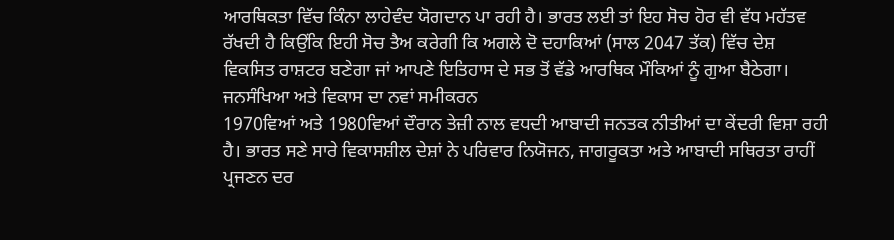ਆਰਥਿਕਤਾ ਵਿੱਚ ਕਿੰਨਾ ਲਾਹੇਵੰਦ ਯੋਗਦਾਨ ਪਾ ਰਹੀ ਹੈ। ਭਾਰਤ ਲਈ ਤਾਂ ਇਹ ਸੋਚ ਹੋਰ ਵੀ ਵੱਧ ਮਹੱਤਵ ਰੱਖਦੀ ਹੈ ਕਿਉਂਕਿ ਇਹੀ ਸੋਚ ਤੈਅ ਕਰੇਗੀ ਕਿ ਅਗਲੇ ਦੋ ਦਹਾਕਿਆਂ (ਸਾਲ 2047 ਤੱਕ) ਵਿੱਚ ਦੇਸ਼ ਵਿਕਸਿਤ ਰਾਸ਼ਟਰ ਬਣੇਗਾ ਜਾਂ ਆਪਣੇ ਇਤਿਹਾਸ ਦੇ ਸਭ ਤੋਂ ਵੱਡੇ ਆਰਥਿਕ ਮੌਕਿਆਂ ਨੂੰ ਗੁਆ ਬੈਠੇਗਾ।
ਜਨਸੰਖਿਆ ਅਤੇ ਵਿਕਾਸ ਦਾ ਨਵਾਂ ਸਮੀਕਰਨ
1970ਵਿਆਂ ਅਤੇ 1980ਵਿਆਂ ਦੌਰਾਨ ਤੇਜ਼ੀ ਨਾਲ ਵਧਦੀ ਆਬਾਦੀ ਜਨਤਕ ਨੀਤੀਆਂ ਦਾ ਕੇਂਦਰੀ ਵਿਸ਼ਾ ਰਹੀ ਹੈ। ਭਾਰਤ ਸਣੇ ਸਾਰੇ ਵਿਕਾਸਸ਼ੀਲ ਦੇਸ਼ਾਂ ਨੇ ਪਰਿਵਾਰ ਨਿਯੋਜਨ, ਜਾਗਰੂਕਤਾ ਅਤੇ ਆਬਾਦੀ ਸਥਿਰਤਾ ਰਾਹੀਂ ਪ੍ਰਜਣਨ ਦਰ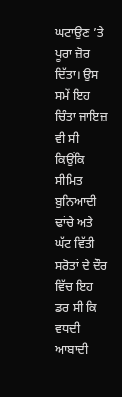ਘਟਾਉਣ ’ਤੇ ਪੂਰਾ ਜ਼ੋਰ ਦਿੱਤਾ। ਉਸ ਸਮੇਂ ਇਹ ਚਿੰਤਾ ਜਾਇਜ਼ ਵੀ ਸੀ ਕਿਉਂਕਿ ਸੀਮਿਤ ਬੁਨਿਆਦੀ ਢਾਂਚੇ ਅਤੇ ਘੱਟ ਵਿੱਤੀ ਸਰੋਤਾਂ ਦੇ ਦੌਰ ਵਿੱਚ ਇਹ ਡਰ ਸੀ ਕਿ ਵਧਦੀ ਆਬਾਦੀ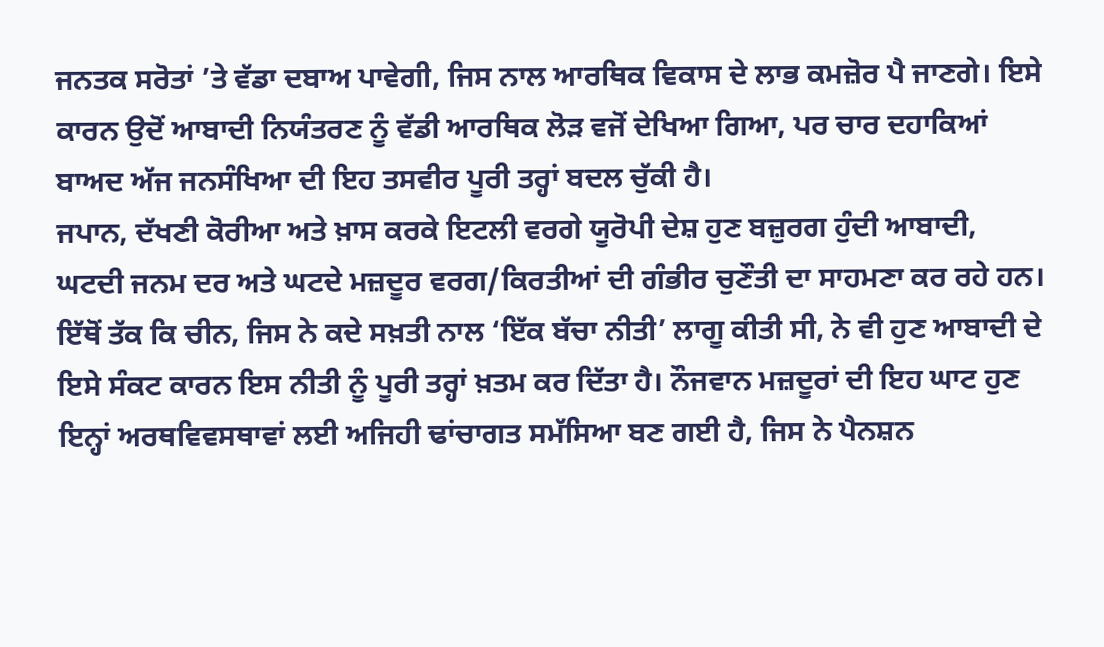ਜਨਤਕ ਸਰੋਤਾਂ ’ਤੇ ਵੱਡਾ ਦਬਾਅ ਪਾਵੇਗੀ, ਜਿਸ ਨਾਲ ਆਰਥਿਕ ਵਿਕਾਸ ਦੇ ਲਾਭ ਕਮਜ਼ੋਰ ਪੈ ਜਾਣਗੇ। ਇਸੇ ਕਾਰਨ ਉਦੋਂ ਆਬਾਦੀ ਨਿਯੰਤਰਣ ਨੂੰ ਵੱਡੀ ਆਰਥਿਕ ਲੋੜ ਵਜੋਂ ਦੇਖਿਆ ਗਿਆ, ਪਰ ਚਾਰ ਦਹਾਕਿਆਂ ਬਾਅਦ ਅੱਜ ਜਨਸੰਖਿਆ ਦੀ ਇਹ ਤਸਵੀਰ ਪੂਰੀ ਤਰ੍ਹਾਂ ਬਦਲ ਚੁੱਕੀ ਹੈ।
ਜਪਾਨ, ਦੱਖਣੀ ਕੋਰੀਆ ਅਤੇ ਖ਼ਾਸ ਕਰਕੇ ਇਟਲੀ ਵਰਗੇ ਯੂਰੋਪੀ ਦੇਸ਼ ਹੁਣ ਬਜ਼ੁਰਗ ਹੁੰਦੀ ਆਬਾਦੀ, ਘਟਦੀ ਜਨਮ ਦਰ ਅਤੇ ਘਟਦੇ ਮਜ਼ਦੂਰ ਵਰਗ/ਕਿਰਤੀਆਂ ਦੀ ਗੰਭੀਰ ਚੁਣੌਤੀ ਦਾ ਸਾਹਮਣਾ ਕਰ ਰਹੇ ਹਨ। ਇੱਥੋਂ ਤੱਕ ਕਿ ਚੀਨ, ਜਿਸ ਨੇ ਕਦੇ ਸਖ਼ਤੀ ਨਾਲ ‘ਇੱਕ ਬੱਚਾ ਨੀਤੀ’ ਲਾਗੂ ਕੀਤੀ ਸੀ, ਨੇ ਵੀ ਹੁਣ ਆਬਾਦੀ ਦੇ ਇਸੇ ਸੰਕਟ ਕਾਰਨ ਇਸ ਨੀਤੀ ਨੂੰ ਪੂਰੀ ਤਰ੍ਹਾਂ ਖ਼ਤਮ ਕਰ ਦਿੱਤਾ ਹੈ। ਨੌਜਵਾਨ ਮਜ਼ਦੂਰਾਂ ਦੀ ਇਹ ਘਾਟ ਹੁਣ ਇਨ੍ਹਾਂ ਅਰਥਵਿਵਸਥਾਵਾਂ ਲਈ ਅਜਿਹੀ ਢਾਂਚਾਗਤ ਸਮੱਸਿਆ ਬਣ ਗਈ ਹੈ, ਜਿਸ ਨੇ ਪੈਨਸ਼ਨ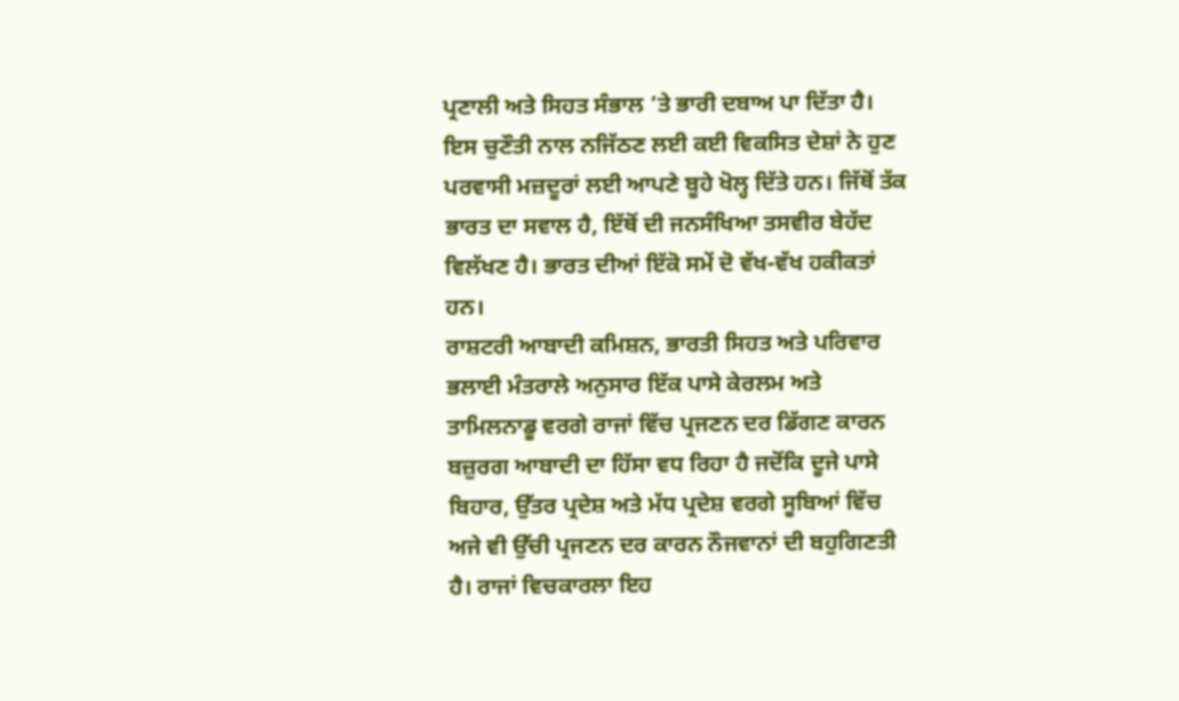ਪ੍ਰਣਾਲੀ ਅਤੇ ਸਿਹਤ ਸੰਭਾਲ ’ਤੇ ਭਾਰੀ ਦਬਾਅ ਪਾ ਦਿੱਤਾ ਹੈ। ਇਸ ਚੁਣੌਤੀ ਨਾਲ ਨਜਿੱਠਣ ਲਈ ਕਈ ਵਿਕਸਿਤ ਦੇਸ਼ਾਂ ਨੇ ਹੁਣ ਪਰਵਾਸੀ ਮਜ਼ਦੂਰਾਂ ਲਈ ਆਪਣੇ ਬੂਹੇ ਖੋਲ੍ਹ ਦਿੱਤੇ ਹਨ। ਜਿੱਥੋਂ ਤੱਕ ਭਾਰਤ ਦਾ ਸਵਾਲ ਹੈ, ਇੱਥੋਂ ਦੀ ਜਨਸੰਖਿਆ ਤਸਵੀਰ ਬੇਹੱਦ ਵਿਲੱਖਣ ਹੈ। ਭਾਰਤ ਦੀਆਂ ਇੱਕੋ ਸਮੇਂ ਦੋ ਵੱਖ-ਵੱਖ ਹਕੀਕਤਾਂ ਹਨ।
ਰਾਸ਼ਟਰੀ ਆਬਾਦੀ ਕਮਿਸ਼ਨ, ਭਾਰਤੀ ਸਿਹਤ ਅਤੇ ਪਰਿਵਾਰ ਭਲਾਈ ਮੰਤਰਾਲੇ ਅਨੁਸਾਰ ਇੱਕ ਪਾਸੇ ਕੇਰਲਮ ਅਤੇ ਤਾਮਿਲਨਾਡੂ ਵਰਗੇ ਰਾਜਾਂ ਵਿੱਚ ਪ੍ਰਜਣਨ ਦਰ ਡਿੱਗਣ ਕਾਰਨ ਬਜ਼ੁਰਗ ਆਬਾਦੀ ਦਾ ਹਿੱਸਾ ਵਧ ਰਿਹਾ ਹੈ ਜਦੋਂਕਿ ਦੂਜੇ ਪਾਸੇ ਬਿਹਾਰ, ਉੱਤਰ ਪ੍ਰਦੇਸ਼ ਅਤੇ ਮੱਧ ਪ੍ਰਦੇਸ਼ ਵਰਗੇ ਸੂਬਿਆਂ ਵਿੱਚ ਅਜੇ ਵੀ ਉੱਚੀ ਪ੍ਰਜਣਨ ਦਰ ਕਾਰਨ ਨੌਜਵਾਨਾਂ ਦੀ ਬਹੁਗਿਣਤੀ ਹੈ। ਰਾਜਾਂ ਵਿਚਕਾਰਲਾ ਇਹ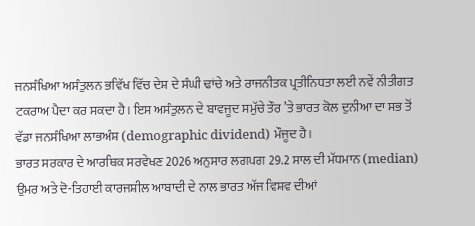ਜਨਸੰਖਿਆ ਅਸੰਤੁਲਨ ਭਵਿੱਖ ਵਿੱਚ ਦੇਸ਼ ਦੇ ਸੰਘੀ ਢਾਂਚੇ ਅਤੇ ਰਾਜਨੀਤਕ ਪ੍ਰਤੀਨਿਧਤਾ ਲਈ ਨਵੇਂ ਨੀਤੀਗਤ ਟਕਰਾਅ ਪੈਦਾ ਕਰ ਸਕਦਾ ਹੈ। ਇਸ ਅਸੰਤੁਲਨ ਦੇ ਬਾਵਜੂਦ ਸਮੁੱਚੇ ਤੌਰ ’ਤੇ ਭਾਰਤ ਕੋਲ ਦੁਨੀਆ ਦਾ ਸਭ ਤੋਂ ਵੱਡਾ ਜਨਸੰਖਿਆ ਲਾਭਅੰਸ਼ (demographic dividend) ਮੌਜੂਦ ਹੈ।
ਭਾਰਤ ਸਰਕਾਰ ਦੇ ਆਰਥਿਕ ਸਰਵੇਖਣ 2026 ਅਨੁਸਾਰ ਲਗਪਗ 29.2 ਸਾਲ ਦੀ ਮੱਧਮਾਨ (median) ਉਮਰ ਅਤੇ ਦੋ-ਤਿਹਾਈ ਕਾਰਜਸ਼ੀਲ ਆਬਾਦੀ ਦੇ ਨਾਲ ਭਾਰਤ ਅੱਜ ਵਿਸ਼ਵ ਦੀਆਂ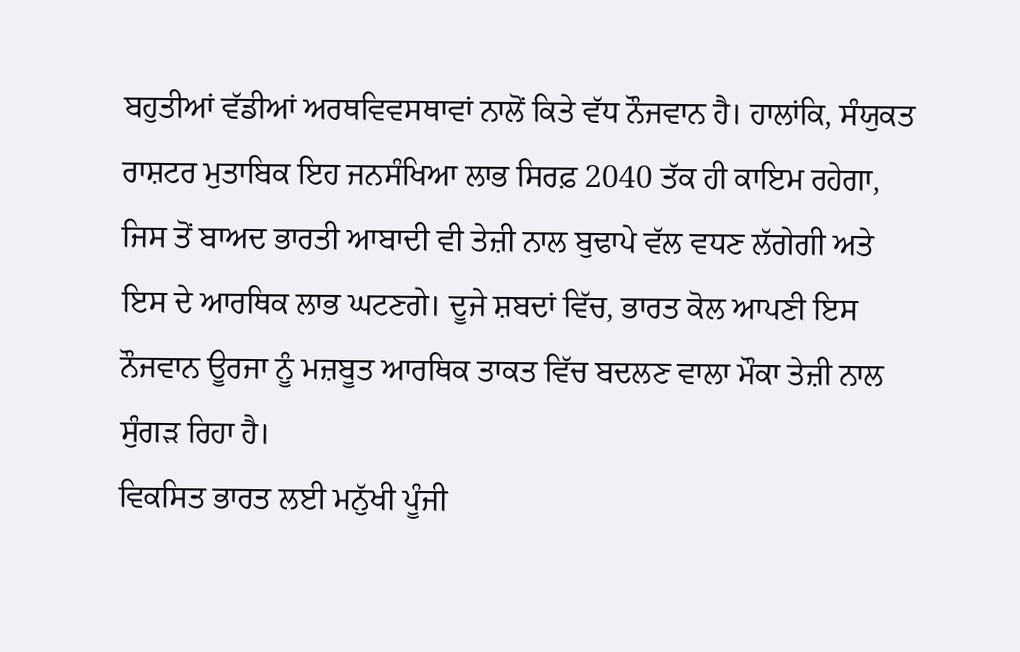ਬਹੁਤੀਆਂ ਵੱਡੀਆਂ ਅਰਥਵਿਵਸਥਾਵਾਂ ਨਾਲੋਂ ਕਿਤੇ ਵੱਧ ਨੌਜਵਾਨ ਹੈ। ਹਾਲਾਂਕਿ, ਸੰਯੁਕਤ ਰਾਸ਼ਟਰ ਮੁਤਾਬਿਕ ਇਹ ਜਨਸੰਖਿਆ ਲਾਭ ਸਿਰਫ਼ 2040 ਤੱਕ ਹੀ ਕਾਇਮ ਰਹੇਗਾ, ਜਿਸ ਤੋਂ ਬਾਅਦ ਭਾਰਤੀ ਆਬਾਦੀ ਵੀ ਤੇਜ਼ੀ ਨਾਲ ਬੁਢਾਪੇ ਵੱਲ ਵਧਣ ਲੱਗੇਗੀ ਅਤੇ ਇਸ ਦੇ ਆਰਥਿਕ ਲਾਭ ਘਟਣਗੇ। ਦੂਜੇ ਸ਼ਬਦਾਂ ਵਿੱਚ, ਭਾਰਤ ਕੋਲ ਆਪਣੀ ਇਸ ਨੌਜਵਾਨ ਊਰਜਾ ਨੂੰ ਮਜ਼ਬੂਤ ਆਰਥਿਕ ਤਾਕਤ ਵਿੱਚ ਬਦਲਣ ਵਾਲਾ ਮੌਕਾ ਤੇਜ਼ੀ ਨਾਲ ਸੁੰਗੜ ਰਿਹਾ ਹੈ।
ਵਿਕਸਿਤ ਭਾਰਤ ਲਈ ਮਨੁੱਖੀ ਪੂੰਜੀ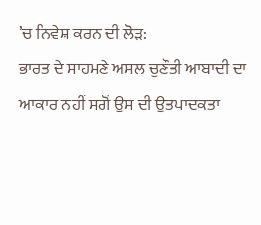’ਚ ਨਿਵੇਸ਼ ਕਰਨ ਦੀ ਲੋੜ:
ਭਾਰਤ ਦੇ ਸਾਹਮਣੇ ਅਸਲ ਚੁਣੌਤੀ ਆਬਾਦੀ ਦਾ ਆਕਾਰ ਨਹੀਂ ਸਗੋਂ ਉਸ ਦੀ ਉਤਪਾਦਕਤਾ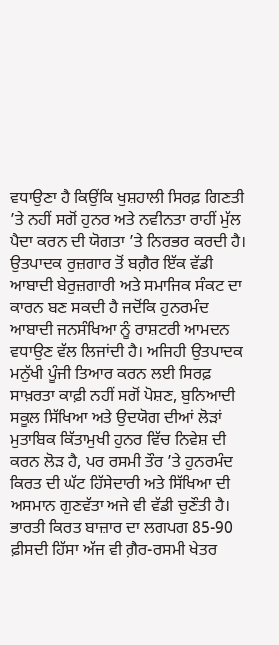ਵਧਾਉਣਾ ਹੈ ਕਿਉਂਕਿ ਖੁਸ਼ਹਾਲੀ ਸਿਰਫ਼ ਗਿਣਤੀ ’ਤੇ ਨਹੀਂ ਸਗੋਂ ਹੁਨਰ ਅਤੇ ਨਵੀਨਤਾ ਰਾਹੀਂ ਮੁੱਲ ਪੈਦਾ ਕਰਨ ਦੀ ਯੋਗਤਾ ’ਤੇ ਨਿਰਭਰ ਕਰਦੀ ਹੈ। ਉਤਪਾਦਕ ਰੁਜ਼ਗਾਰ ਤੋਂ ਬਗ਼ੈਰ ਇੱਕ ਵੱਡੀ ਆਬਾਦੀ ਬੇਰੁਜ਼ਗਾਰੀ ਅਤੇ ਸਮਾਜਿਕ ਸੰਕਟ ਦਾ ਕਾਰਨ ਬਣ ਸਕਦੀ ਹੈ ਜਦੋਂਕਿ ਹੁਨਰਮੰਦ ਆਬਾਦੀ ਜਨਸੰਖਿਆ ਨੂੰ ਰਾਸ਼ਟਰੀ ਆਮਦਨ ਵਧਾਉਣ ਵੱਲ ਲਿਜਾਂਦੀ ਹੈ। ਅਜਿਹੀ ਉਤਪਾਦਕ ਮਨੁੱਖੀ ਪੂੰਜੀ ਤਿਆਰ ਕਰਨ ਲਈ ਸਿਰਫ਼ ਸਾਖ਼ਰਤਾ ਕਾਫ਼ੀ ਨਹੀਂ ਸਗੋਂ ਪੋਸ਼ਣ, ਬੁਨਿਆਦੀ ਸਕੂਲ ਸਿੱਖਿਆ ਅਤੇ ਉਦਯੋਗ ਦੀਆਂ ਲੋੜਾਂ ਮੁਤਾਬਿਕ ਕਿੱਤਾਮੁਖੀ ਹੁਨਰ ਵਿੱਚ ਨਿਵੇਸ਼ ਦੀ ਕਰਨ ਲੋੜ ਹੈ, ਪਰ ਰਸਮੀ ਤੌਰ ’ਤੇ ਹੁਨਰਮੰਦ ਕਿਰਤ ਦੀ ਘੱਟ ਹਿੱਸੇਦਾਰੀ ਅਤੇ ਸਿੱਖਿਆ ਦੀ ਅਸਮਾਨ ਗੁਣਵੱਤਾ ਅਜੇ ਵੀ ਵੱਡੀ ਚੁਣੌਤੀ ਹੈ।
ਭਾਰਤੀ ਕਿਰਤ ਬਾਜ਼ਾਰ ਦਾ ਲਗਪਗ 85-90 ਫ਼ੀਸਦੀ ਹਿੱਸਾ ਅੱਜ ਵੀ ਗ਼ੈਰ-ਰਸਮੀ ਖੇਤਰ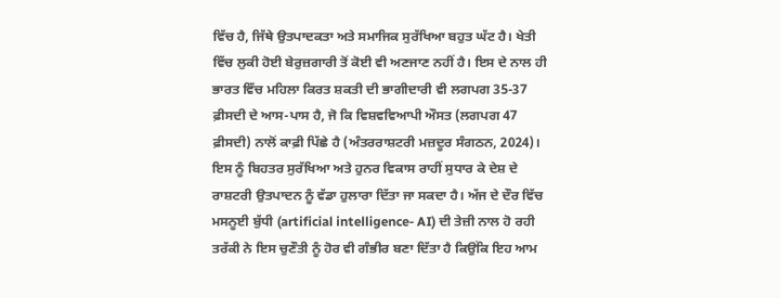ਵਿੱਚ ਹੈ, ਜਿੱਥੇ ਉਤਪਾਦਕਤਾ ਅਤੇ ਸਮਾਜਿਕ ਸੁਰੱਖਿਆ ਬਹੁਤ ਘੱਟ ਹੈ। ਖੇਤੀ ਵਿੱਚ ਲੁਕੀ ਹੋਈ ਬੇਰੁਜ਼ਗਾਰੀ ਤੋਂ ਕੋਈ ਵੀ ਅਣਜਾਣ ਨਹੀਂ ਹੈ। ਇਸ ਦੇ ਨਾਲ ਹੀ ਭਾਰਤ ਵਿੱਚ ਮਹਿਲਾ ਕਿਰਤ ਸ਼ਕਤੀ ਦੀ ਭਾਗੀਦਾਰੀ ਵੀ ਲਗਪਗ 35-37 ਫ਼ੀਸਦੀ ਦੇ ਆਸ-ਪਾਸ ਹੈ, ਜੋ ਕਿ ਵਿਸ਼ਵਵਿਆਪੀ ਔਸਤ (ਲਗਪਗ 47 ਫ਼ੀਸਦੀ) ਨਾਲੋਂ ਕਾਫ਼ੀ ਪਿੱਛੇ ਹੈ (ਅੰਤਰਰਾਸ਼ਟਰੀ ਮਜ਼ਦੂਰ ਸੰਗਠਨ, 2024)। ਇਸ ਨੂੰ ਬਿਹਤਰ ਸੁਰੱਖਿਆ ਅਤੇ ਹੁਨਰ ਵਿਕਾਸ ਰਾਹੀਂ ਸੁਧਾਰ ਕੇ ਦੇਸ਼ ਦੇ ਰਾਸ਼ਟਰੀ ਉਤਪਾਦਨ ਨੂੰ ਵੱਡਾ ਹੁਲਾਰਾ ਦਿੱਤਾ ਜਾ ਸਕਦਾ ਹੈ। ਅੱਜ ਦੇ ਦੌਰ ਵਿੱਚ ਮਸਨੂਈ ਬੁੱਧੀ (artificial intelligence- AI) ਦੀ ਤੇਜ਼ੀ ਨਾਲ ਹੋ ਰਹੀ ਤਰੱਕੀ ਨੇ ਇਸ ਚੁਣੌਤੀ ਨੂੰ ਹੋਰ ਵੀ ਗੰਭੀਰ ਬਣਾ ਦਿੱਤਾ ਹੈ ਕਿਉਂਕਿ ਇਹ ਆਮ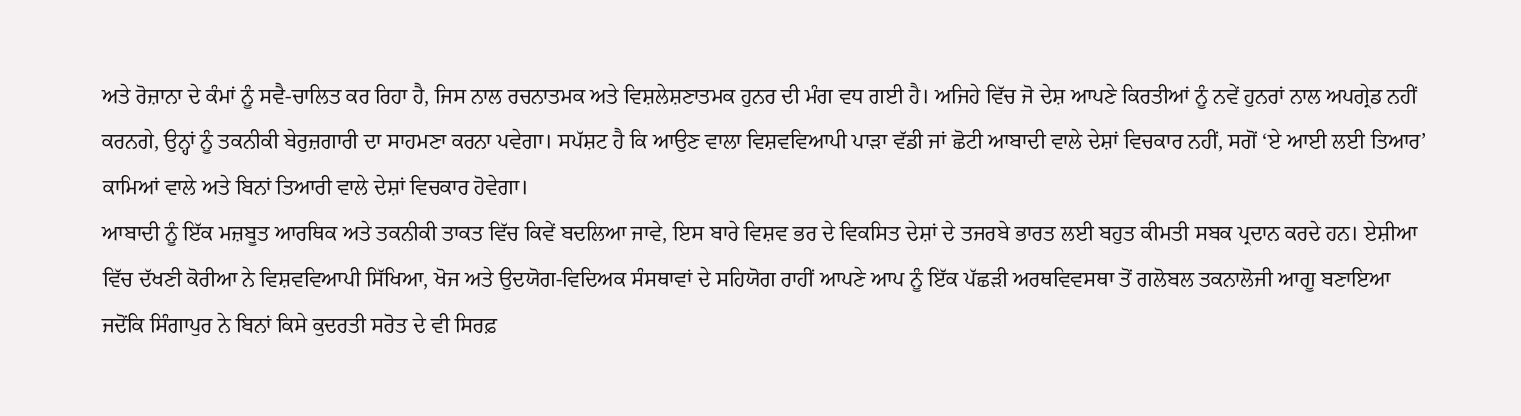ਅਤੇ ਰੋਜ਼ਾਨਾ ਦੇ ਕੰਮਾਂ ਨੂੰ ਸਵੈ-ਚਾਲਿਤ ਕਰ ਰਿਹਾ ਹੈ, ਜਿਸ ਨਾਲ ਰਚਨਾਤਮਕ ਅਤੇ ਵਿਸ਼ਲੇਸ਼ਣਾਤਮਕ ਹੁਨਰ ਦੀ ਮੰਗ ਵਧ ਗਈ ਹੈ। ਅਜਿਹੇ ਵਿੱਚ ਜੋ ਦੇਸ਼ ਆਪਣੇ ਕਿਰਤੀਆਂ ਨੂੰ ਨਵੇਂ ਹੁਨਰਾਂ ਨਾਲ ਅਪਗ੍ਰੇਡ ਨਹੀਂ ਕਰਨਗੇ, ਉਨ੍ਹਾਂ ਨੂੰ ਤਕਨੀਕੀ ਬੇਰੁਜ਼ਗਾਰੀ ਦਾ ਸਾਹਮਣਾ ਕਰਨਾ ਪਵੇਗਾ। ਸਪੱਸ਼ਟ ਹੈ ਕਿ ਆਉਣ ਵਾਲਾ ਵਿਸ਼ਵਵਿਆਪੀ ਪਾੜਾ ਵੱਡੀ ਜਾਂ ਛੋਟੀ ਆਬਾਦੀ ਵਾਲੇ ਦੇਸ਼ਾਂ ਵਿਚਕਾਰ ਨਹੀਂ, ਸਗੋਂ ‘ਏ ਆਈ ਲਈ ਤਿਆਰ’ ਕਾਮਿਆਂ ਵਾਲੇ ਅਤੇ ਬਿਨਾਂ ਤਿਆਰੀ ਵਾਲੇ ਦੇਸ਼ਾਂ ਵਿਚਕਾਰ ਹੋਵੇਗਾ।
ਆਬਾਦੀ ਨੂੰ ਇੱਕ ਮਜ਼ਬੂਤ ਆਰਥਿਕ ਅਤੇ ਤਕਨੀਕੀ ਤਾਕਤ ਵਿੱਚ ਕਿਵੇਂ ਬਦਲਿਆ ਜਾਵੇ, ਇਸ ਬਾਰੇ ਵਿਸ਼ਵ ਭਰ ਦੇ ਵਿਕਸਿਤ ਦੇਸ਼ਾਂ ਦੇ ਤਜਰਬੇ ਭਾਰਤ ਲਈ ਬਹੁਤ ਕੀਮਤੀ ਸਬਕ ਪ੍ਰਦਾਨ ਕਰਦੇ ਹਨ। ਏਸ਼ੀਆ ਵਿੱਚ ਦੱਖਣੀ ਕੋਰੀਆ ਨੇ ਵਿਸ਼ਵਵਿਆਪੀ ਸਿੱਖਿਆ, ਖੋਜ ਅਤੇ ਉਦਯੋਗ-ਵਿਦਿਅਕ ਸੰਸਥਾਵਾਂ ਦੇ ਸਹਿਯੋਗ ਰਾਹੀਂ ਆਪਣੇ ਆਪ ਨੂੰ ਇੱਕ ਪੱਛੜੀ ਅਰਥਵਿਵਸਥਾ ਤੋਂ ਗਲੋਬਲ ਤਕਨਾਲੋਜੀ ਆਗੂ ਬਣਾਇਆ ਜਦੋਂਕਿ ਸਿੰਗਾਪੁਰ ਨੇ ਬਿਨਾਂ ਕਿਸੇ ਕੁਦਰਤੀ ਸਰੋਤ ਦੇ ਵੀ ਸਿਰਫ਼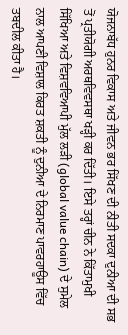ਯੋਜਨਾਬੱਧ ਹੁਨਰ ਵਿਕਾਸ ਅਤੇ ਜੀਵਨ ਭਰ ਸਿੱਖਣ ਦੀ ਨੀਤੀ ਸਦਕਾ ਦੁਨੀਆ ਦੀ ਸਭ ਤੋਂ ਪ੍ਰਤੀਯੋਗੀ ਅਰਥਵਿਵਸਥਾ ਖੜ੍ਹੀ ਕਰ ਦਿੱਤੀ। ਇਸੇ ਤਰ੍ਹਾਂ ਚੀਨ ਨੇ ਕਿੱਤਾਮੁਖੀ ਸਿੱਖਿਆ ਅਤੇ ਵਿਸ਼ਵਵਿਆਪੀ ਮੁੱਲ ਲੜੀ (global value chain) ਦੇ ਸੁਮੇਲ ਨਾਲ ਆਪਣੀ ਵਿਸ਼ਾਲ ਕਿਰਤ ਸ਼ਕਤੀ ਨੂੰ ਦੁਨੀਆ ਦੇ ਨਿਰਮਾਣ ਪਾਵਰਹਾਊਸ ਵਿੱਚ ਤਬਦੀਲ ਕੀਤਾ ਹੈ।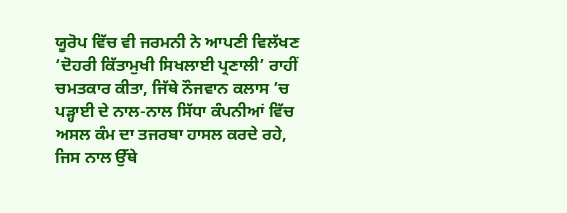ਯੂਰੋਪ ਵਿੱਚ ਵੀ ਜਰਮਨੀ ਨੇ ਆਪਣੀ ਵਿਲੱਖਣ ‘ਦੋਹਰੀ ਕਿੱਤਾਮੁਖੀ ਸਿਖਲਾਈ ਪ੍ਰਣਾਲੀ’ ਰਾਹੀਂ ਚਮਤਕਾਰ ਕੀਤਾ, ਜਿੱਥੇ ਨੌਜਵਾਨ ਕਲਾਸ ’ਚ ਪੜ੍ਹਾਈ ਦੇ ਨਾਲ-ਨਾਲ ਸਿੱਧਾ ਕੰਪਨੀਆਂ ਵਿੱਚ ਅਸਲ ਕੰਮ ਦਾ ਤਜਰਬਾ ਹਾਸਲ ਕਰਦੇ ਰਹੇ, ਜਿਸ ਨਾਲ ਉੱਥੇ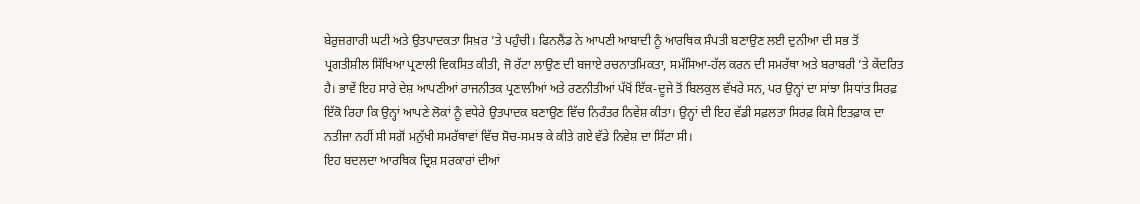ਬੇਰੁਜ਼ਗਾਰੀ ਘਟੀ ਅਤੇ ਉਤਪਾਦਕਤਾ ਸਿਖ਼ਰ ’ਤੇ ਪਹੁੰਚੀ। ਫਿਨਲੈਂਡ ਨੇ ਆਪਣੀ ਆਬਾਦੀ ਨੂੰ ਆਰਥਿਕ ਸੰਪਤੀ ਬਣਾਉਣ ਲਈ ਦੁਨੀਆ ਦੀ ਸਭ ਤੋਂ ਪ੍ਰਗਤੀਸ਼ੀਲ ਸਿੱਖਿਆ ਪ੍ਰਣਾਲੀ ਵਿਕਸਿਤ ਕੀਤੀ, ਜੋ ਰੱਟਾ ਲਾਉਣ ਦੀ ਬਜਾਏ ਰਚਨਾਤਮਿਕਤਾ, ਸਮੱਸਿਆ-ਹੱਲ ਕਰਨ ਦੀ ਸਮਰੱਥਾ ਅਤੇ ਬਰਾਬਰੀ ’ਤੇ ਕੇਂਦਰਿਤ ਹੈ। ਭਾਵੇਂ ਇਹ ਸਾਰੇ ਦੇਸ਼ ਆਪਣੀਆਂ ਰਾਜਨੀਤਕ ਪ੍ਰਣਾਲੀਆਂ ਅਤੇ ਰਣਨੀਤੀਆਂ ਪੱਖੋਂ ਇੱਕ-ਦੂਜੇ ਤੋਂ ਬਿਲਕੁਲ ਵੱਖਰੇ ਸਨ, ਪਰ ਉਨ੍ਹਾਂ ਦਾ ਸਾਂਝਾ ਸਿਧਾਂਤ ਸਿਰਫ਼ ਇੱਕੋ ਰਿਹਾ ਕਿ ਉਨ੍ਹਾਂ ਆਪਣੇ ਲੋਕਾਂ ਨੂੰ ਵਧੇਰੇ ਉਤਪਾਦਕ ਬਣਾਉਣ ਵਿੱਚ ਨਿਰੰਤਰ ਨਿਵੇਸ਼ ਕੀਤਾ। ਉਨ੍ਹਾਂ ਦੀ ਇਹ ਵੱਡੀ ਸਫ਼ਲਤਾ ਸਿਰਫ਼ ਕਿਸੇ ਇਤਫ਼ਾਕ ਦਾ ਨਤੀਜਾ ਨਹੀਂ ਸੀ ਸਗੋਂ ਮਨੁੱਖੀ ਸਮਰੱਥਾਵਾਂ ਵਿੱਚ ਸੋਚ-ਸਮਝ ਕੇ ਕੀਤੇ ਗਏ ਵੱਡੇ ਨਿਵੇਸ਼ ਦਾ ਸਿੱਟਾ ਸੀ।
ਇਹ ਬਦਲਦਾ ਆਰਥਿਕ ਦ੍ਰਿਸ਼ ਸਰਕਾਰਾਂ ਦੀਆਂ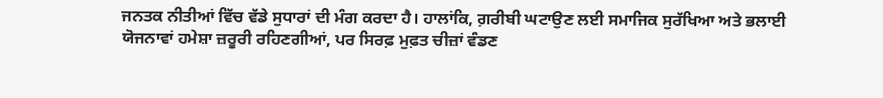ਜਨਤਕ ਨੀਤੀਆਂ ਵਿੱਚ ਵੱਡੇ ਸੁਧਾਰਾਂ ਦੀ ਮੰਗ ਕਰਦਾ ਹੈ। ਹਾਲਾਂਕਿ, ਗ਼ਰੀਬੀ ਘਟਾਉਣ ਲਈ ਸਮਾਜਿਕ ਸੁਰੱਖਿਆ ਅਤੇ ਭਲਾਈ ਯੋਜਨਾਵਾਂ ਹਮੇਸ਼ਾ ਜ਼ਰੂਰੀ ਰਹਿਣਗੀਆਂ, ਪਰ ਸਿਰਫ਼ ਮੁਫ਼ਤ ਚੀਜ਼ਾਂ ਵੰਡਣ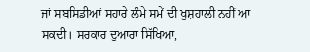ਜਾਂ ਸਬਸਿਡੀਆਂ ਸਹਾਰੇ ਲੰਮੇ ਸਮੇਂ ਦੀ ਖੁਸ਼ਹਾਲੀ ਨਹੀਂ ਆ ਸਕਦੀ। ਸਰਕਾਰ ਦੁਆਰਾ ਸਿੱਖਿਆ,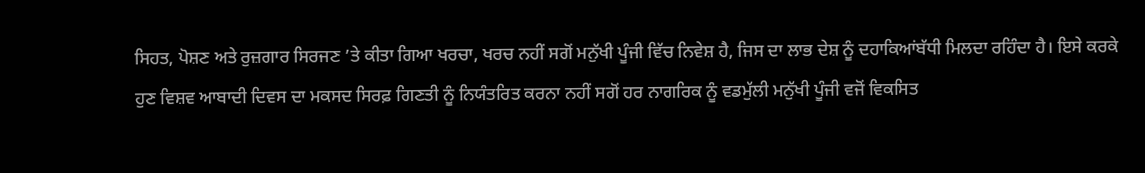ਸਿਹਤ, ਪੋਸ਼ਣ ਅਤੇ ਰੁਜ਼ਗਾਰ ਸਿਰਜਣ ’ਤੇ ਕੀਤਾ ਗਿਆ ਖਰਚਾ, ਖਰਚ ਨਹੀਂ ਸਗੋਂ ਮਨੁੱਖੀ ਪੂੰਜੀ ਵਿੱਚ ਨਿਵੇਸ਼ ਹੈ, ਜਿਸ ਦਾ ਲਾਭ ਦੇਸ਼ ਨੂੰ ਦਹਾਕਿਆਂਬੱਧੀ ਮਿਲਦਾ ਰਹਿੰਦਾ ਹੈ। ਇਸੇ ਕਰਕੇ ਹੁਣ ਵਿਸ਼ਵ ਆਬਾਦੀ ਦਿਵਸ ਦਾ ਮਕਸਦ ਸਿਰਫ਼ ਗਿਣਤੀ ਨੂੰ ਨਿਯੰਤਰਿਤ ਕਰਨਾ ਨਹੀਂ ਸਗੋਂ ਹਰ ਨਾਗਰਿਕ ਨੂੰ ਵਡਮੁੱਲੀ ਮਨੁੱਖੀ ਪੂੰਜੀ ਵਜੋਂ ਵਿਕਸਿਤ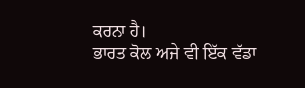ਕਰਨਾ ਹੈ।
ਭਾਰਤ ਕੋਲ ਅਜੇ ਵੀ ਇੱਕ ਵੱਡਾ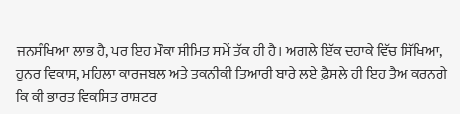ਜਨਸੰਖਿਆ ਲਾਭ ਹੈ, ਪਰ ਇਹ ਮੌਕਾ ਸੀਮਿਤ ਸਮੇਂ ਤੱਕ ਹੀ ਹੈ। ਅਗਲੇ ਇੱਕ ਦਹਾਕੇ ਵਿੱਚ ਸਿੱਖਿਆ, ਹੁਨਰ ਵਿਕਾਸ, ਮਹਿਲਾ ਕਾਰਜਬਲ ਅਤੇ ਤਕਨੀਕੀ ਤਿਆਰੀ ਬਾਰੇ ਲਏ ਫ਼ੈਸਲੇ ਹੀ ਇਹ ਤੈਅ ਕਰਨਗੇ ਕਿ ਕੀ ਭਾਰਤ ਵਿਕਸਿਤ ਰਾਸ਼ਟਰ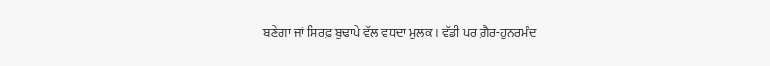ਬਣੇਗਾ ਜਾਂ ਸਿਰਫ਼ ਬੁਢਾਪੇ ਵੱਲ ਵਧਦਾ ਮੁਲਕ। ਵੱਡੀ ਪਰ ਗ਼ੈਰ-ਹੁਨਰਮੰਦ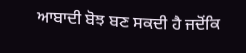ਆਬਾਦੀ ਬੋਝ ਬਣ ਸਕਦੀ ਹੈ ਜਦੋਂਕਿ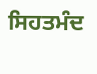ਸਿਹਤਮੰਦ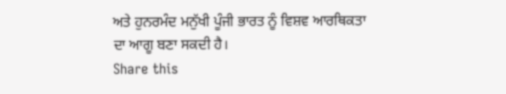ਅਤੇ ਹੁਨਰਮੰਦ ਮਨੁੱਖੀ ਪੂੰਜੀ ਭਾਰਤ ਨੂੰ ਵਿਸ਼ਵ ਆਰਥਿਕਤਾ ਦਾ ਆਗੂ ਬਣਾ ਸਕਦੀ ਹੈ।
Share this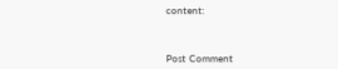content:



Post Comment